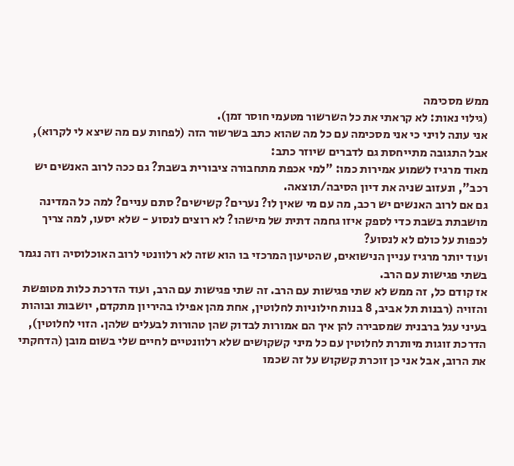ממש מסכימה
(גילוי נאות: לא קראתי את כל השרשור מטעמי חוסר זמן).
אני עונה לויני כי אני מסכימה עם כל מה שהוא כתב בשרשור הזה (לפחות עם מה שיצא לי לקרוא), אבל התגובה מתייחסת גם לדברים שיוזר כתב:
מאוד מרגיז לשמוע אמירות כמו: "למי אכפת מתחבורה ציבורית בשבת? גם ככה לרוב האנשים יש רכב", ונעזוב שניה את דיון הסיבה/תוצאה.
גם אם לרוב האנשים יש רכב, מה עם מי שאין לו? נערים? קשישים? סתם עניים? למה כל המדינה מושבתת בשבת כדי לספק איזו גחמה דתית של מישהו? לא רוצים לנסוע - שלא יסעו, למה צריך לכפות על כולם לא לנסוע?
ועוד יותר מרגיז עניין הנישואים, שהטיעון המרכזי בו הוא שזה לא רלוונטי לרוב האוכלוסיה וזה נגמר בשתי פגישות עם הרב.
אז קודם כל, זה ממש לא שתי פגישות עם הרב. זה שתי פגישות עם הרב, ועוד הדרכת כלות מטופשת והזויה (רבנות תל אביב, 8 בנות חילוניות לחלוטין, אחת מהן אפילו בהיריון מתקדם, יושבות ובוהות בעיני עגל ברבנית שמסבירה להן איך הם אמורות לבדוק שהן טהורות לבעלים שלהן. הזוי לחלוטין), הדרכת זוגות מיותרת לחלוטין עם כל מיני קשקושים שלא רלוונטיים לחיים שלי בשום מובן (הדחקתי את הרוב, אבל אני כן זוכרת קשקוש על זה שכמו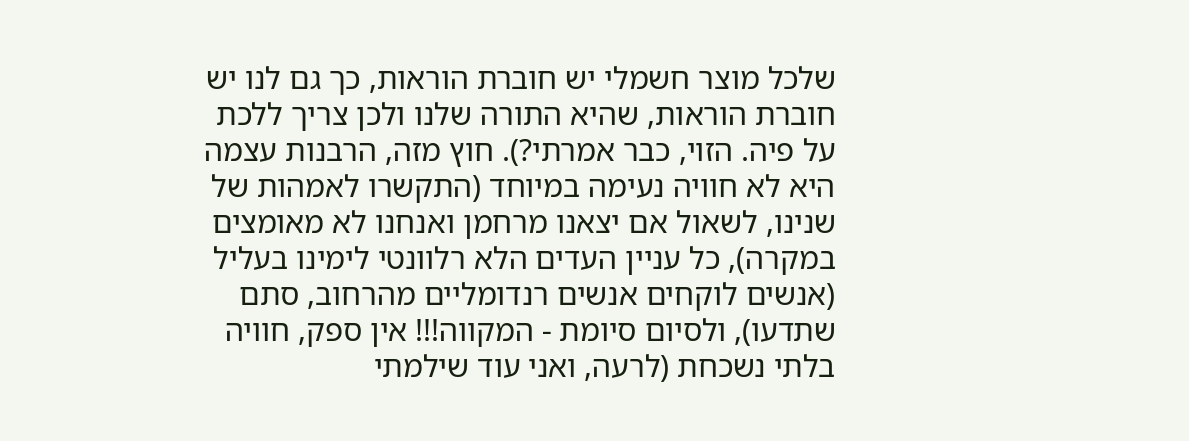שלכל מוצר חשמלי יש חוברת הוראות, כך גם לנו יש חוברת הוראות, שהיא התורה שלנו ולכן צריך ללכת על פיה. הזוי, כבר אמרתי?). חוץ מזה, הרבנות עצמה היא לא חוויה נעימה במיוחד (התקשרו לאמהות של שנינו, לשאול אם יצאנו מרחמן ואנחנו לא מאומצים במקרה), כל עניין העדים הלא רלוונטי לימינו בעליל (אנשים לוקחים אנשים רנדומליים מהרחוב, סתם שתדעו), ולסיום סיומת - המקווה!!! אין ספק, חוויה בלתי נשכחת (לרעה, ואני עוד שילמתי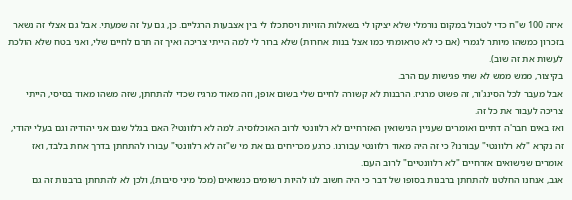איזה 100 ש"ח כדי לטבול במקום נורמלי שלא יציקו לי בשאלות הזויות ויסתכלו לי בין אצבעות הרגליים. כן, גם על זה שמעתי. אבל גם אצלי זה נשאר בזכרון כמשהו מיותר לגמרי (אם כי לא טראומתי כמו אצל בנות אחרות) שלא ברור לי למה הייתי צריכה ואיך זה תרם לחיים שלי, ואני בטח שלא הולכת לעשות את זה שוב).
בקיצור, ממש ממש לא שתי פגישות עם הרב.
אבל מעבר לכל הסינג'ור, זה פשוט מרגיז. הרבנות לא קשורה לחיים שלי בשום אופן, וזה מאוד מרגיז שכדי להתחתן, שזה משהו מאוד בסיסי, הייתי צריכה לעבור את כל זה.
ואז באים חבר'ה דתיים ואומרים שעניין הנישואין האזרחיים לא רלוונטי לרוב האוכלוסיה. למה לא רלוונטי? האם בגלל שגם אני יהודיה וגם בעלי יהודי, זה נקרא "לא רלוונטי" עבורנו? כי זה היה מאוד רלוונטי עבורנו. כרגע מכריחים גם את מי ש"זה לא רלוונטי" עבורו להתחתן בדרך אחת בלבד, ואז אומרים שנישואים אזרחיים "לא רלוונטיים" לרוב העם.
אגב, אנחנו החלטנו להתחתן ברבנות בסופו של דבר כי היה חשוב לנו להיות רשומים כנשואים (מכל מיני סיבות), ולכן לא להתחתן ברבנות זה גם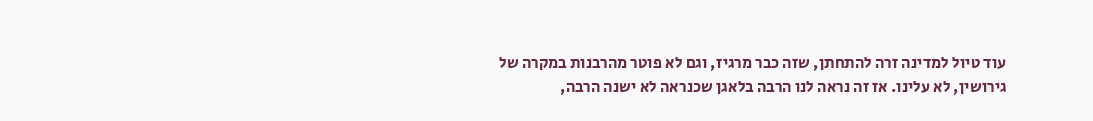עוד טיול למדינה זרה להתחתן, שזה כבר מרגיז, וגם לא פוטר מהרבנות במקרה של גירושין, לא עלינו. אז זה נראה לנו הרבה בלאגן שכנראה לא ישנה הרבה,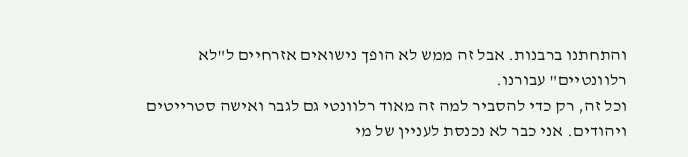והתחתנו ברבנות. אבל זה ממש לא הופך נישואים אזרחיים ל"לא רלוונטיים" עבורנו.
וכל זה, רק כדי להסביר למה זה מאוד רלוונטי גם לגבר ואישה סטרייטים ויהודים. אני כבר לא נכנסת לעניין של מי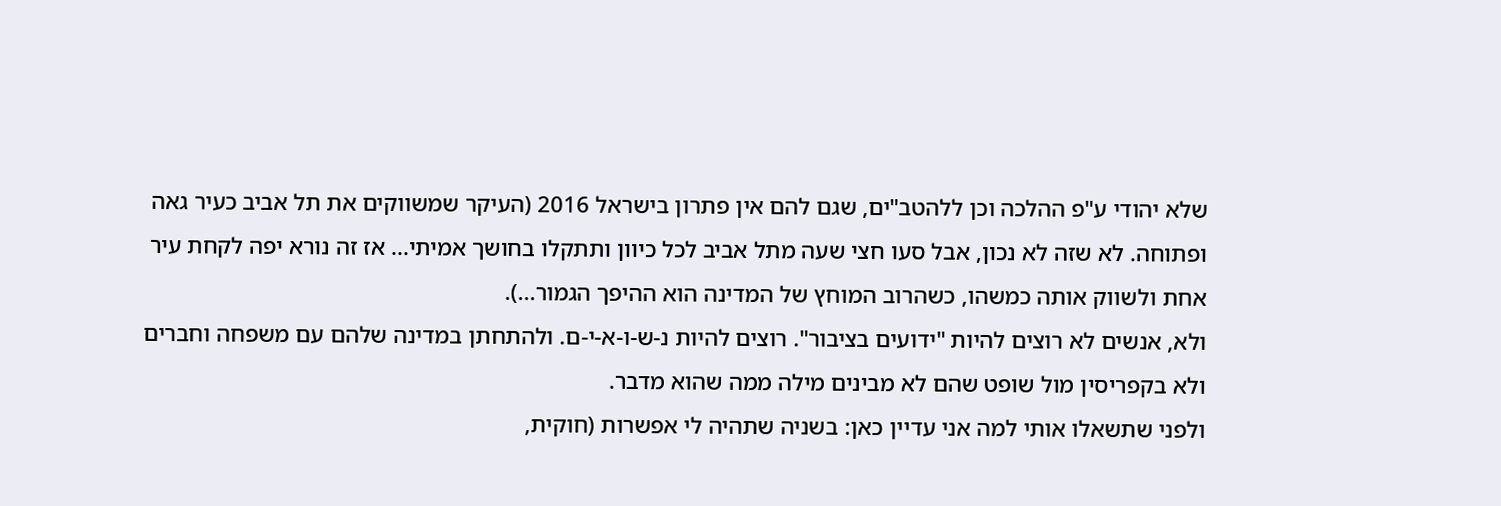שלא יהודי ע"פ ההלכה וכן ללהטב"ים, שגם להם אין פתרון בישראל 2016 (העיקר שמשווקים את תל אביב כעיר גאה ופתוחה. לא שזה לא נכון, אבל סעו חצי שעה מתל אביב לכל כיוון ותתקלו בחושך אמיתי... אז זה נורא יפה לקחת עיר אחת ולשווק אותה כמשהו, כשהרוב המוחץ של המדינה הוא ההיפך הגמור...).
ולא, אנשים לא רוצים להיות "ידועים בציבור". רוצים להיות נ-ש-ו-א-י-ם. ולהתחתן במדינה שלהם עם משפחה וחברים ולא בקפריסין מול שופט שהם לא מבינים מילה ממה שהוא מדבר.
ולפני שתשאלו אותי למה אני עדיין כאן: בשניה שתהיה לי אפשרות (חוקית,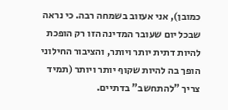כמובן), אני אעזוב בשמחה רבה. כי נראה שבכל יום שעובר המדינה הזו רק הופכת להיות דתית יותר ויותר, והציבור החילוני הופך בה להיות שקוף יותר ויותר (תמיד צריך "להתחשב" בדתיים.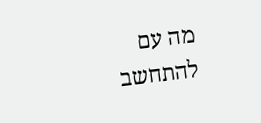מה עם להתחשב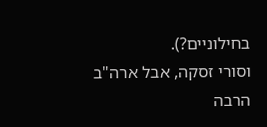בחילוניים?).
וסורי זסקה, אבל ארה"ב הרבה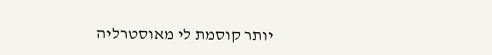יותר קוסמת לי מאוסטרליה